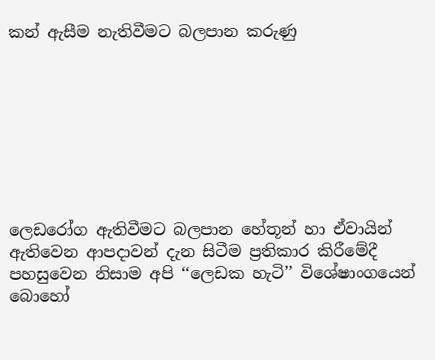කන් ඇසීම නැතිවීමට බලපාන කරුණු








ලෙඩරෝග ඇතිවීමට බලපාන හේතූන් හා ඒවායින් ඇතිවෙන ආපදාවන් දැන සිටීම ප්‍රතිකාර කිරීමේදී පහසුවෙන නිසාම අපි ‘‘ලෙඩක හැටි’’ විශේෂාංගයෙන් බොහෝ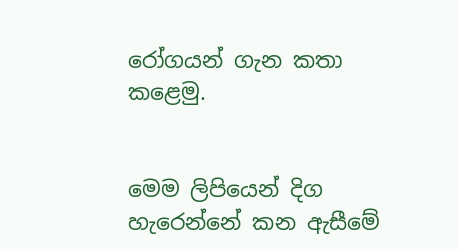රෝගයන් ගැන කතා කළෙමු.


මෙම ලිපියෙන් දිග හැරෙන්නේ කන ඇසීමේ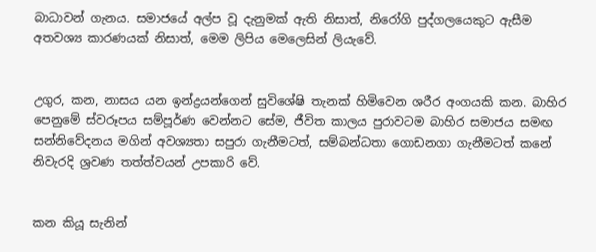බාධාවන් ගැනය. සමාජයේ අල්ප වූ දැනුමක් ඇති නිසාත්, නිරෝගි පුද්ගලයෙකුට ඇසීම අතවශ්‍ය කාරණයක් නිසාත්, මෙම ලිපිය මෙලෙසින් ලියැවේ.


උගුර, කන, නාසය යන ඉන්ද්‍රයන්ගෙන් සුවිශේෂි තැනක් හිමිවෙන ශරීර අංගයකි කන. බාහිර පෙනුමේ ස්වරූපය සම්පූර්ණ වෙන්නට සේම, ජීවිත කාලය පුරාවටම බාහිර සමාජය සමඟ සන්නිවේදනය මගින් අවශ්‍යතා සපුරා ගැනීමටත්, සම්බන්ධතා ගොඩනගා ගැනීමටත් කනේ නිවැරදි ශ්‍රවණ තත්ත්වයන් උපකාරි වේ.


කන කියූ සැනින්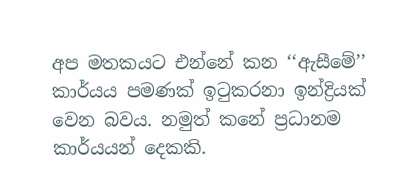අප මතකයට එන්නේ කන ‘‘ඇසීමේ’’ කාර්යය පමණක් ඉටුකරනා ඉන්ද්‍රියක් වෙන බවය. නමුත් කනේ ප්‍රධානම කාර්යයන් දෙකකි.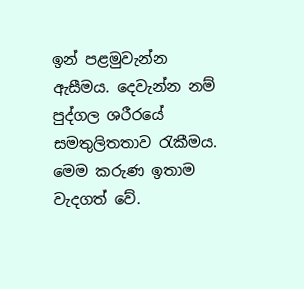ඉන් පළමුවැන්න ඇසීමය. දෙවැන්න නම් පුද්ගල ශරීරයේ සමතුලිතතාව රැකීමය. මෙම කරුණ ඉතාම වැදගත් වේ.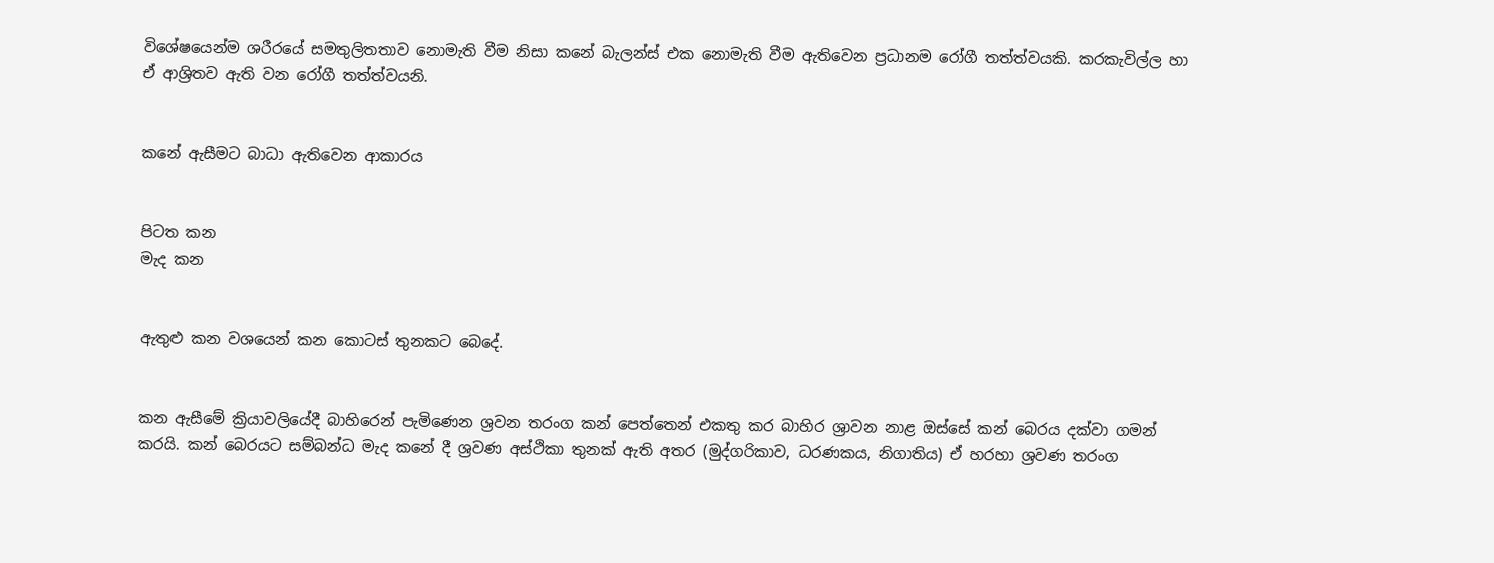විශේෂයෙන්ම ශරීරයේ සමතුලිතතාව නොමැති වීම නිසා කනේ බැලන්ස් එක නොමැති වීම ඇතිවෙන ප්‍රධානම රෝගී තත්ත්වයකි. කරකැවිල්ල හා ඒ ආශ්‍රිතව ඇති වන රෝගී තත්ත්වයනි.


කනේ ඇසීමට බාධා ඇතිවෙන ආකාරය


පිටත කන
මැද කන


ඇතුළු කන වශයෙන් කන කොටස් තුනකට බෙදේ.


කන ඇසීමේ ක්‍රියාවලියේදී බාහිරෙන් පැමිණෙන ශ්‍රවන තරංග කන් පෙත්තෙන් එකතු කර බාහිර ශ්‍රාවන නාළ ඔස්සේ කන් බෙරය දක්වා ගමන් කරයි. කන් බෙරයට සම්බන්ධ මැද කනේ දී ශ්‍රවණ අස්ථිකා තුනක් ඇති අතර (මුද්ගරිකාව, ධරණකය, නිගාතිය) ඒ හරහා ශ්‍රවණ තරංග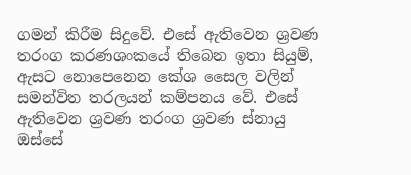ගමන් කිරීම සිදුවේ. එසේ ඇතිවෙන ශ්‍රවණ තරංග කරණශංකයේ තිබෙන ඉතා සියුම්, ඇසට නොපෙනෙන කේශ සෛල වලින් සමන්විත තරලයන් කම්පනය වේ. එසේ ඇතිවෙන ශ්‍රවණ තරංග ශ්‍රවණ ස්නායු ඔස්සේ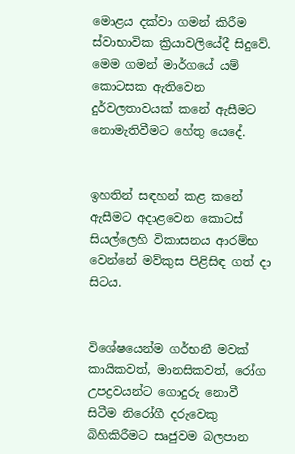මොළය දක්වා ගමන් කිරීම ස්වාභාවික ක්‍රියාවලියේදී සිදුවේ. මෙම ගමන් මාර්ගයේ යම් කොටසක ඇතිවෙන දුර්වලතාවයක් කනේ ඇසීමට නොමැතිවීමට හේතු යෙදේ.


ඉහතින් සඳහන් කළ කනේ ඇසීමට අදාළවෙන කොටස් සියල්ලෙහි විකාසනය ආරම්භ වෙන්නේ මව්කුස පිළිසිඳ ගත් දා සිටය.


විශේෂයෙන්ම ගර්භනී මවක් කායිකවත්, මානසිකවත්, රෝග උපද්‍රවයන්ට ගොදුරු නොවී සිටීම නිරෝගී දරුවෙකු බිහිකිරීමට සෘජුවම බලපාන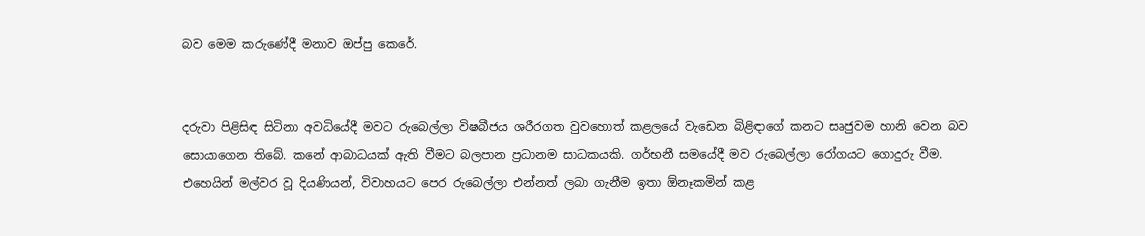බව මෙම කරුණේදී මනාව ඔප්පු කෙරේ.


දරුවා පිළිසිඳ සිටිනා අවධියේදී මවට රුබෙල්ලා විෂබීජය ශරීරගත වුවහොත් කළලයේ වැඩෙන බිළිඳ‌ාගේ කනට සෘජුවම හානි වෙන බව සොයාගෙන තිබේ. කනේ ආබාධයක් ඇති වීමට බලපාන ප්‍රධානම සාධකයකි. ගර්භනී සමයේදී මව රුබෙල්ලා රෝගයට ගොදුරු වීම. එහෙයින් මල්වර වූ දියණියන්, විවාහයට පෙර රුබෙල්ලා එන්නත් ලබා ගැනීම ඉතා ඕනෑකමින් කළ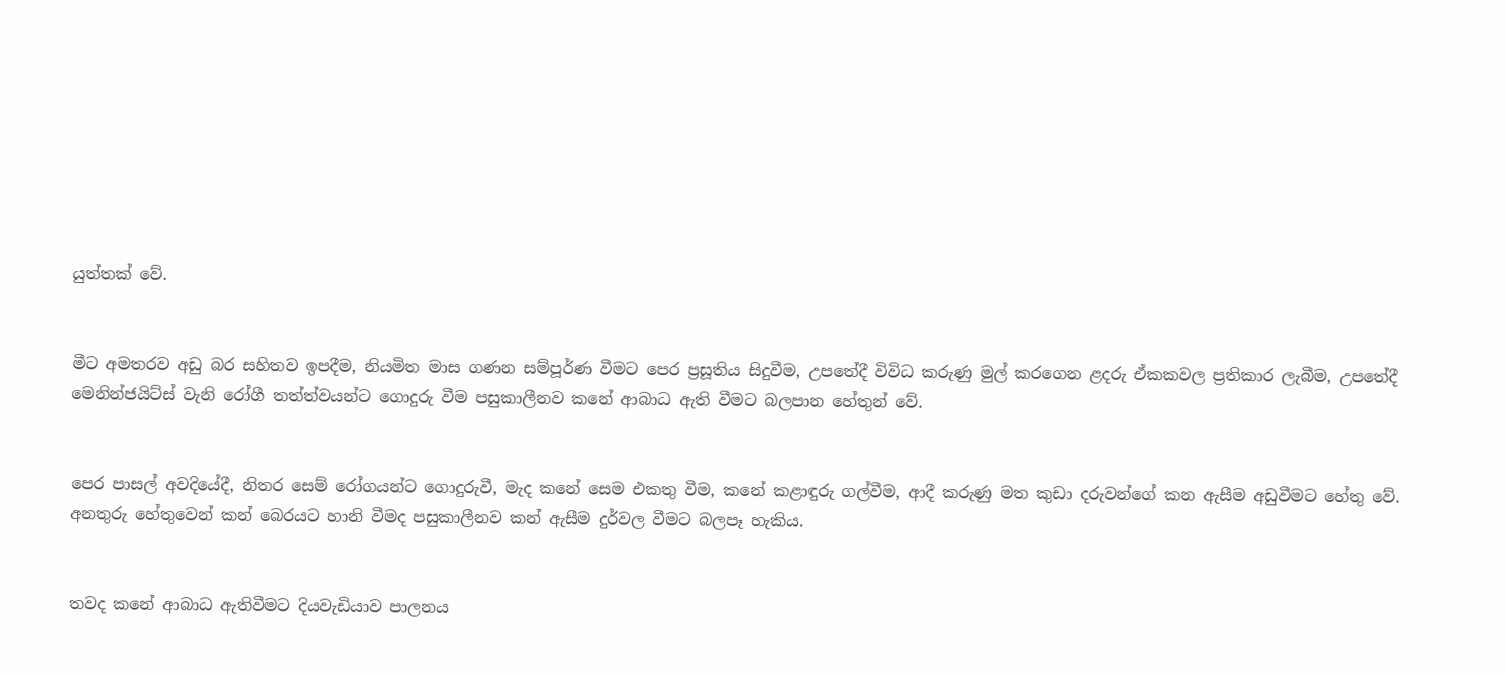යුත්තක් වේ.


මීට අමතරව අඩු බර සහිතව ඉපදීම, නියමිත මාස ගණන සම්පූර්ණ වීමට පෙර ප්‍රසූතිය සිදුවීම, උපතේදී විවිධ කරුණු මුල් කරගෙන ළදරු ඒකකවල ප්‍රතිකාර ලැබීම, උපතේදී මෙනින්ජයිට්ස් වැනි රෝගී තත්ත්වයන්ට ගොදුරු වීම පසුකාලීනව කනේ ආබාධ ඇති වීමට බලපාන හේතුන් වේ.


පෙර පාසල් අවදියේදී, නිතර සෙම් රෝගයන්ට ගොදුරුවී, මැද කනේ සෙම එකතු වීම, කනේ කළාඳුරු ගල්වීම, ආදී කරුණු මත කුඩා දරුවන්ගේ කන ඇසීම අඩුවීමට හේතු වේ. අනතුරු හේතුවෙන් කන් බෙරයට හානි වීමද පසුකාලීනව කන් ඇසීම දුර්වල වීමට බලපෑ හැකිය.


තවද කනේ ආබාධ ඇතිවීමට දියවැඩියාව පාලනය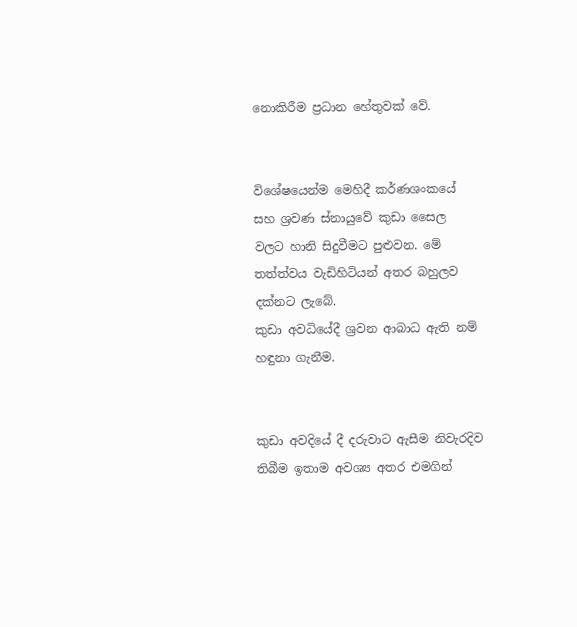නොකිරීම ප්‍රධාන හේතුවක් වේ.


විශේෂයෙන්ම මෙහිදී කර්ණශංකයේ සහ ශ්‍රවණ ස්නායුවේ කුඩා සෛල වලට හානි සිදුවීමට පුළුවන. මේ තත්ත්වය වැඩිහිටියන් අතර බහුලව දක්නට ලැබේ.
කුඩා අවධියේදී ශ්‍රවන ආබාධ ඇති නම් හඳුනා ගැනීම.


කුඩා අවදියේ දී දරුවාට ඇසීම නිවැරදිව තිබීම ඉතාම අවශ්‍ය අතර එමගින්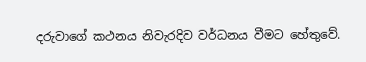දරුවාගේ කථනය නිවැරදිව වර්ධනය වීමට හේතුවේ.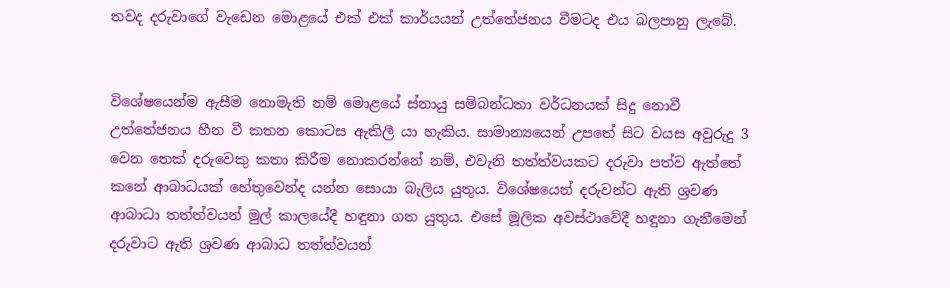තවද දරුවාගේ වැඩෙන මොළයේ එක් එක් කාර්යයන් උත්තේජනය වීමටද එය බලපානු ලැබේ.


විශේෂයෙන්ම ඇසීම නොමැති නම් මොළයේ ස්නායු සම්බන්ධතා වර්ධනයක් සිදු නොවී උත්තේජනය හීන වී කතන කොටස ඇකිලී යා හැකිය. සාමාන්‍යයෙන් උපතේ සිට වයස අවුරුදු 3 වෙන තෙක් දරුවෙකු කතා කිරීම නොකරන්නේ නම්, එවැනි තත්ත්වයකට දරුවා පත්ව ඇත්තේ කනේ ආබාධයක් හේතුවෙන්ද යන්න සොයා බැලිය යුතුය. විශේෂයෙන් දරුවන්ට ඇති ශ්‍රවණ ආබාධා තත්ත්වයන් මුල් කාලයේදී හඳුනා ගත යුතුය. එසේ මූලික අවස්ථාවේදී හඳුනා ගැනීමෙන් දරුවාට ඇති ශ්‍රවණ ආබාධ තත්ත්වයන්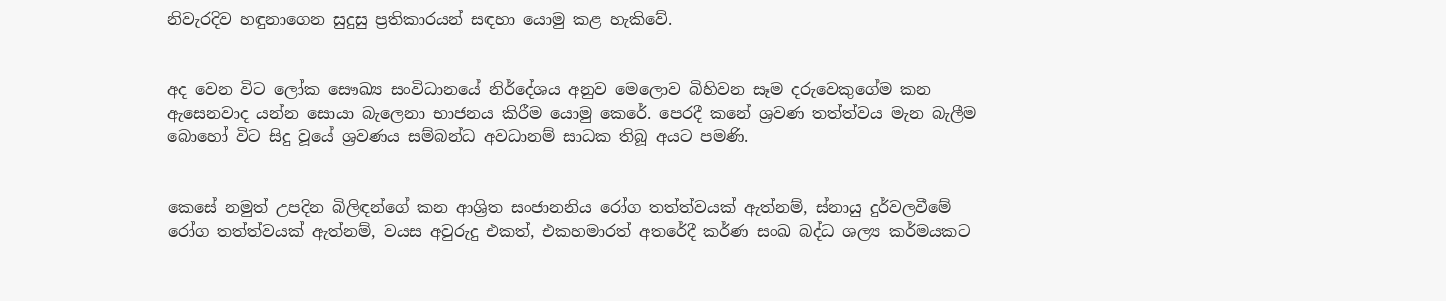නිවැරදිව හඳුනාගෙන සුදුසු ප්‍රතිකාරයන් සඳහා යොමු කළ හැකිවේ.


අද වෙන විට ලෝක සෞඛ්‍ය සංවිධානයේ නිර්දේශය අනුව මෙලොව බිහිවන සෑම දරුවෙකුගේම කන ඇසෙනවාද යන්න සොයා බැලෙනා භාජනය කිරීම යොමු කෙරේ. පෙරදී කනේ ශ්‍රවණ තත්ත්වය මැන බැලීම බොහෝ විට සිදු වූයේ ශ්‍රවණය සම්බන්ධ අවධානම් සාධක තිබූ අයට පමණි.


කෙසේ නමුත් උපදින බිලිඳන්ගේ කන ආශ්‍රිත සංජානනිය රෝග තත්ත්වයක් ඇත්නම්, ස්නායු දුර්වලවීමේ රෝග තත්ත්වයක් ඇත්නම්, වයස අවුරුදු එකත්, එකහමාරත් අතරේදී කර්ණ සංඛ බද්ධ ශල්‍ය කර්මයකට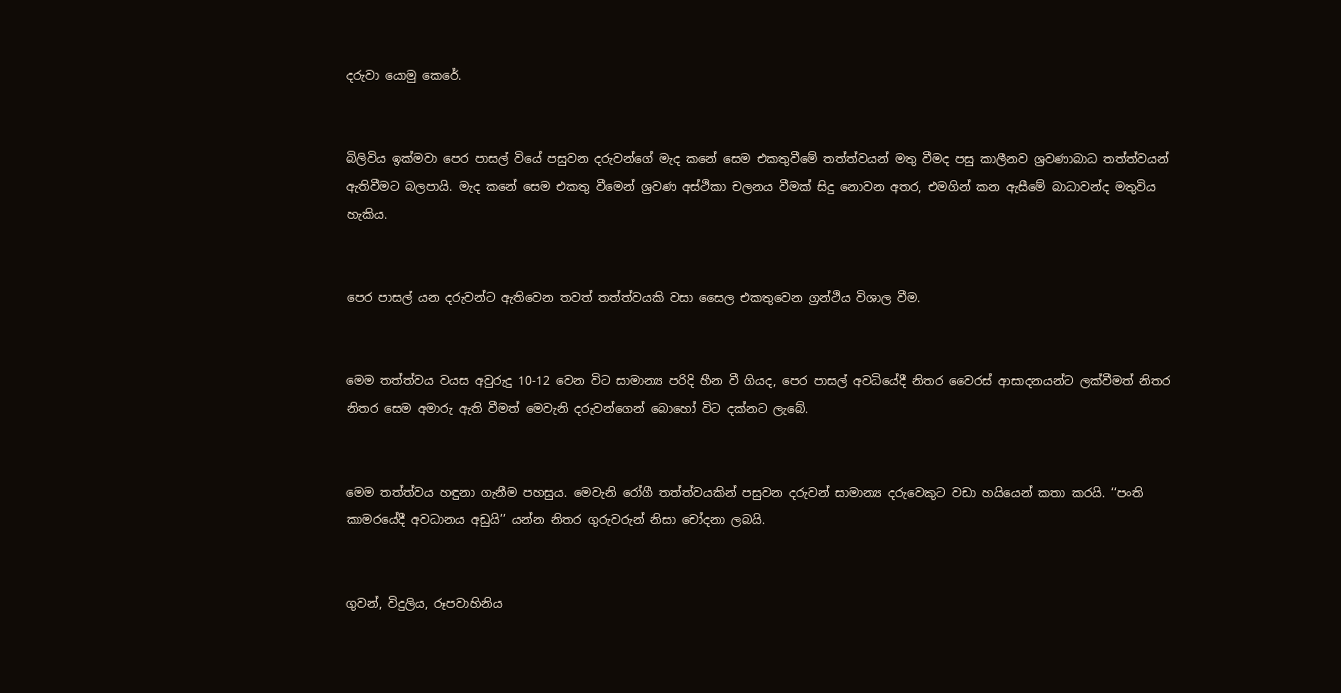දරුවා යොමු කෙරේ.


බිලිවිය ඉක්මවා පෙර පාසල් වියේ පසුවන දරුවන්ගේ මැද කනේ සෙම එකතුවීමේ තත්ත්වයන් මතු වීමද පසු කාලීනව ශ්‍රවණාබාධ තත්ත්වයන් ඇතිවීමට බලපායි. මැද කනේ සෙම එකතු වීමෙන් ශ්‍රවණ අස්ථිකා චලනය වීමක් සිදු නොවන අතර, එමගින් කන ඇසීමේ බාධාවන්ද මතුවිය හැකිය.


පෙර පාසල් යන දරුවන්ට ඇතිවෙන තවත් තත්ත්වයකි වසා සෛල එකතුවෙන ග්‍රන්ථිය විශාල වීම.


මෙම තත්ත්වය වයස අවුරුදු 10-12 වෙන විට සාමාන්‍ය පරිදි හීන වී ගියද, පෙර පාසල් අවධියේදී නිතර වෛරස් ආසාදනයන්ට ලක්වීමත් නිතර නිතර සෙම අමාරු ඇති වීමත් මෙවැනි දරුවන්ගෙන් බොහෝ විට දක්නට ලැබේ.


මෙම තත්ත්වය හඳුනා ගැනීම පහසුය. මෙවැනි රෝගී තත්ත්වයකින් පසුවන දරුවන් සාමාන්‍ය දරුවෙකුට වඩා හයියෙන් කතා කරයි. ‘‘පංති කාමරයේදී අවධානය අඩුයි’’ යන්න නිතර ගුරුවරුන් නිසා චෝදනා ලබයි.


ගුවන්, විදුලිය, රූපවාහිනිය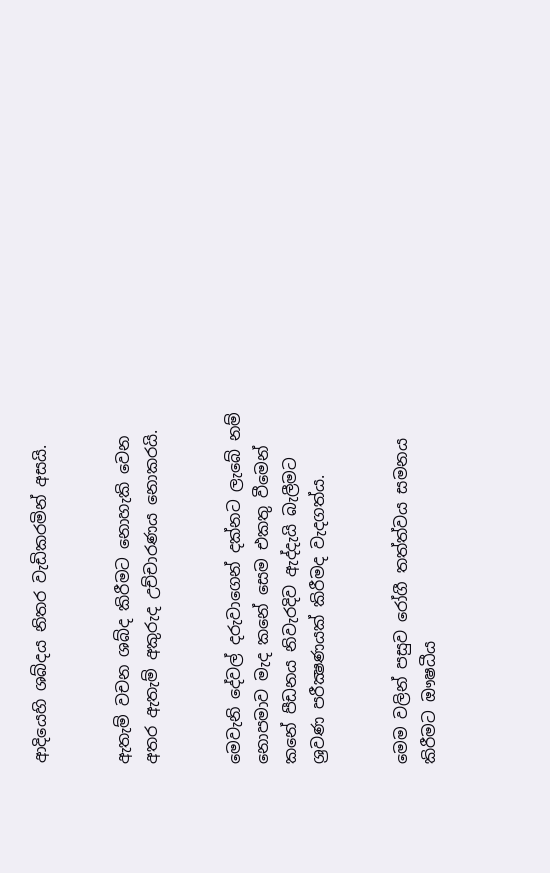ආදියෙහි ශබ්දය නිතර වැඩිකරමින් අසයි.


ඇතැම් වචන ශබ්ද කිරීමට නොහැකි වෙන අතර ඇතැම් අකුරුද උච්චාරණය නොකරයි.


මෙවැනි දේවල් දරුවාගෙන් දක්නට ලැබේ නම් නොපමාව මැද කනේ සෙම එකතු වීමෙන් කනේ පීඩනය නිවැරදිව ඇද්දැයි බැලීමට ශ්‍රවණ පරීක්‍ෂණයක් කිරීමද වැදගත්ය.


මෙම වලින් පසුව රෝගී තත්ත්වය සමනය කිරීමට ඖෂධීය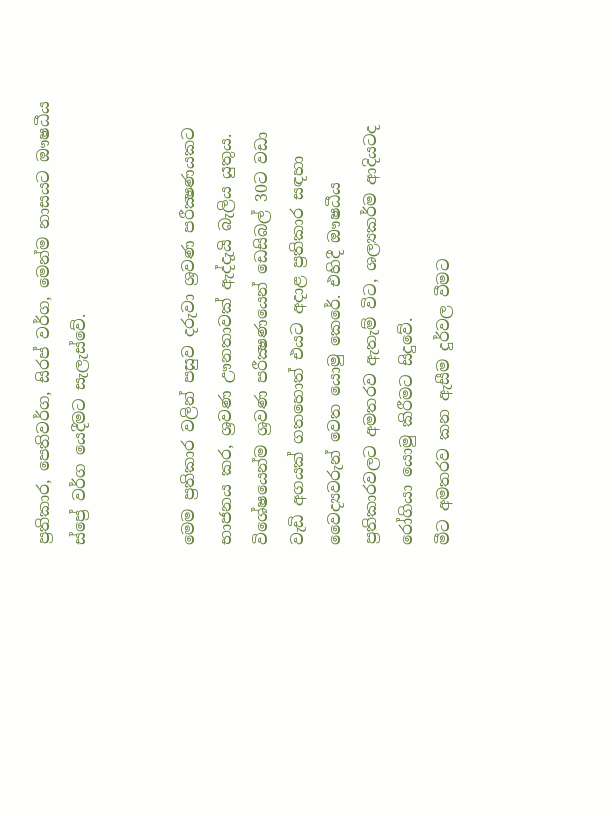ප්‍රතිකාර, පෙතිවර්ග, සිරප් වර්ග, මෙන්ම නාසයට ඖෂධීය ස්ප්‍රේ වර්ග යෙදීමට සැලැස්වේ.


මෙම ප්‍රතිකාර වලින් පසුව දරුවා ශ්‍රවණ පරීක්‍ෂණයකට භාජනය කර, ශ්‍රවණ ඌනතාවක් ඇද්දැයි බැලිය යුතුය. විශේෂයෙන්ම ශ්‍රවණ පරීක්‍ෂණයෙන් ඩෙසිබල් 30ට වඩා වැඩි අගයක් ගතහොත් එයට අදාළ ප්‍රතිකාර සඳහා වෛද්‍යවරුන් වෙත යොමු කෙරේ. එහිදී ඖෂධීය ප්‍රතිකාරවලට අමතරව ඇතැම් විට, ශල්‍යකර්ම ආදියටද රෝගියා යොමු කිරීමට සිදුවේ.
මීට අමතරව කන ඇසීම දුර්වල වීමට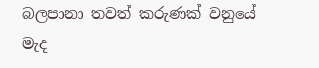බලපානා තවත් කරුණක් වනුයේ මැද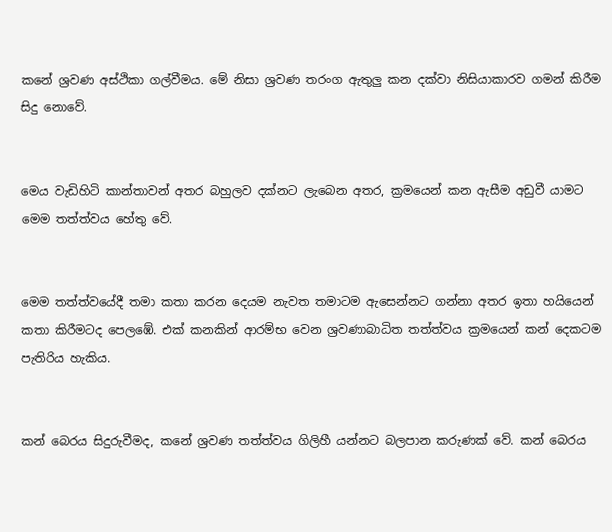කනේ ශ්‍රවණ අස්ථිකා ගල්වීමය. මේ නිසා ශ්‍රවණ තරංග ඇතුලු කන දක්වා නිසියාකාරව ගමන් කිරීම සිදු නොවේ.


මෙය වැඩිහිටි කාන්තාවන් අතර බහුලව දක්නට ලැබෙන අතර, ක්‍රමයෙන් කන ඇසීම අඩුවී යාමට මෙම තත්ත්වය හේතු වේ.


මෙම තත්ත්වයේදී තමා කතා කරන දෙයම නැවත තමාටම ඇසෙන්නට ගන්නා අතර ඉතා හයියෙන් කතා කිරීමටද පෙලඹේ. එක් කනකින් ආරම්භ වෙන ශ්‍රවණාබාධිත තත්ත්වය ක්‍රමයෙන් කන් දෙකටම පැතිරිය හැකිය.


කන් බෙරය සිදුරුවීමද, කනේ ශ්‍රවණ තත්ත්වය ගිලිහී යන්නට බලපාන කරුණක් වේ. කන් බෙරය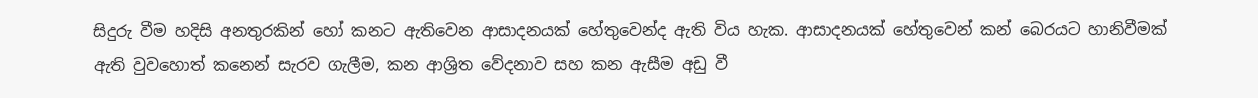සිදුරු වීම හදිසි අනතුරකින් හෝ කනට ඇතිවෙන ආසාදනයක් හේතුවෙන්ද ඇති විය හැක. ආසාදනයක් හේතුවෙන් කන් බෙරයට හානිවීමක් ඇති වුවහොත් කනෙන් සැරව ගැලීම, කන ආශ්‍රිත වේදනාව සහ කන ඇසීම අඩු වී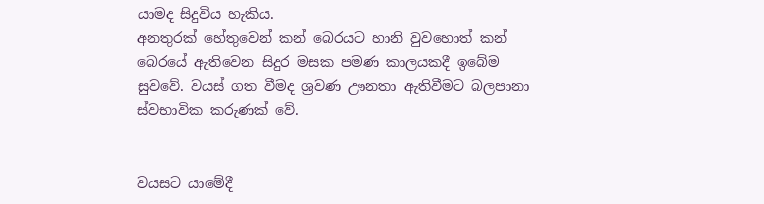යාමද සිදුවිය හැකිය.
අනතුරක් හේතුවෙන් කන් බෙරයට හානි වුවහොත් කන් බෙරයේ ඇතිවෙන සිදුර මසක පමණ කාලයකදී ඉබේම සුවවේ. වයස් ගත වීමද ශ්‍රවණ ඌනතා ඇතිවීමට බලපානා ස්වභාවික කරුණක් වේ.


වයසට යාමේදී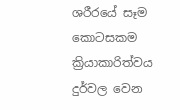ශරීරයේ සෑම කොටසකම ක්‍රියාකාරිත්වය දුර්වල වෙන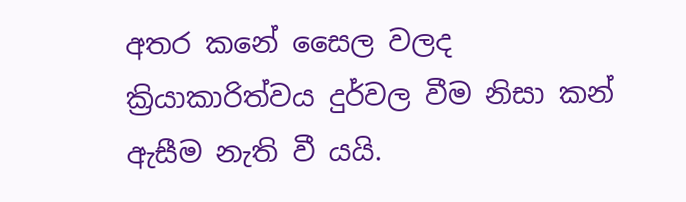අතර කනේ සෛල වලද ක්‍රියාකාරිත්වය දුර්වල වීම නිසා කන් ඇසීම නැති වී යයි.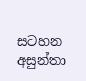සටහන
අසුන්තා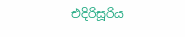එදිරිසූරිය